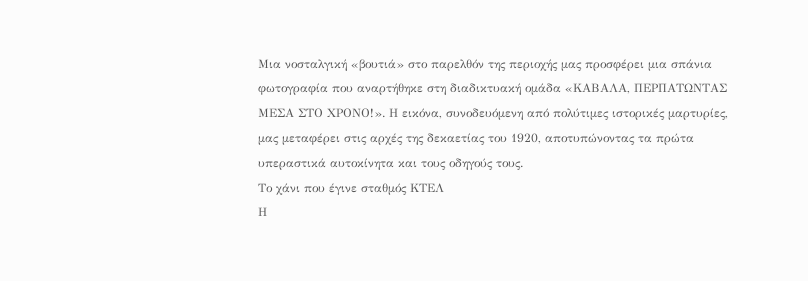Μια νοσταλγική «βουτιά» στο παρελθόν της περιοχής μας προσφέρει μια σπάνια φωτογραφία που αναρτήθηκε στη διαδικτυακή ομάδα «ΚΑΒΑΛΑ, ΠΕΡΠΑΤΩΝΤΑΣ ΜΕΣΑ ΣΤΟ ΧΡΟΝΟ!». Η εικόνα, συνοδευόμενη από πολύτιμες ιστορικές μαρτυρίες, μας μεταφέρει στις αρχές της δεκαετίας του 1920, αποτυπώνοντας τα πρώτα υπεραστικά αυτοκίνητα και τους οδηγούς τους.
Το χάνι που έγινε σταθμός ΚΤΕΛ
Η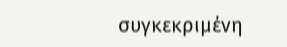συγκεκριμένη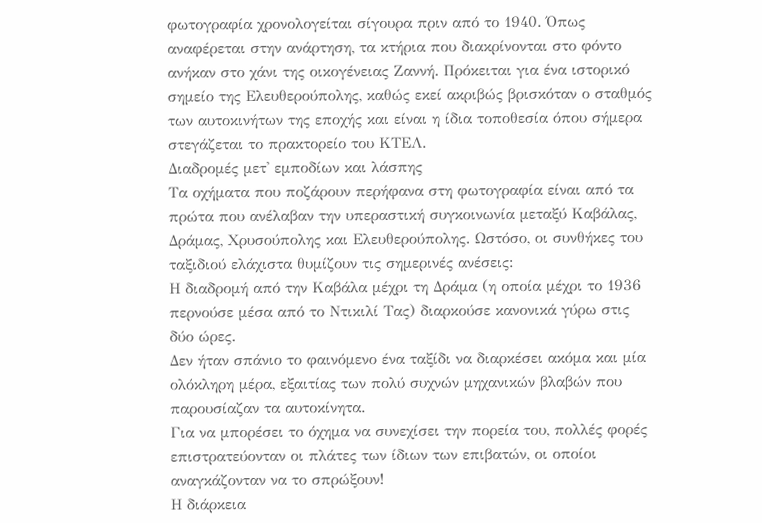φωτογραφία χρονολογείται σίγουρα πριν από το 1940. Όπως αναφέρεται στην ανάρτηση, τα κτήρια που διακρίνονται στο φόντο ανήκαν στο χάνι της οικογένειας Ζαννή. Πρόκειται για ένα ιστορικό σημείο της Ελευθερούπολης, καθώς εκεί ακριβώς βρισκόταν ο σταθμός των αυτοκινήτων της εποχής και είναι η ίδια τοποθεσία όπου σήμερα στεγάζεται το πρακτορείο του ΚΤΕΛ.
Διαδρομές μετ' εμποδίων και λάσπης
Τα οχήματα που ποζάρουν περήφανα στη φωτογραφία είναι από τα πρώτα που ανέλαβαν την υπεραστική συγκοινωνία μεταξύ Καβάλας, Δράμας, Χρυσούπολης και Ελευθερούπολης. Ωστόσο, οι συνθήκες του ταξιδιού ελάχιστα θυμίζουν τις σημερινές ανέσεις:
Η διαδρομή από την Καβάλα μέχρι τη Δράμα (η οποία μέχρι το 1936 περνούσε μέσα από το Ντικιλί Τας) διαρκούσε κανονικά γύρω στις δύο ώρες.
Δεν ήταν σπάνιο το φαινόμενο ένα ταξίδι να διαρκέσει ακόμα και μία ολόκληρη μέρα, εξαιτίας των πολύ συχνών μηχανικών βλαβών που παρουσίαζαν τα αυτοκίνητα.
Για να μπορέσει το όχημα να συνεχίσει την πορεία του, πολλές φορές επιστρατεύονταν οι πλάτες των ίδιων των επιβατών, οι οποίοι αναγκάζονταν να το σπρώξουν!
Η διάρκεια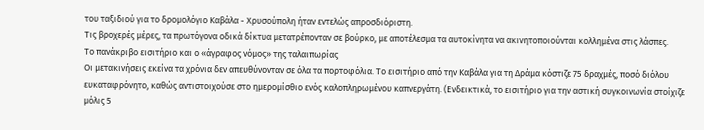του ταξιδιού για το δρομολόγιο Καβάλα - Χρυσούπολη ήταν εντελώς απροσδιόριστη.
Τις βροχερές μέρες, τα πρωτόγονα οδικά δίκτυα μετατρέπονταν σε βούρκο, με αποτέλεσμα τα αυτοκίνητα να ακινητοποιούνται κολλημένα στις λάσπες.
Το πανάκριβο εισιτήριο και ο «άγραφος νόμος» της ταλαιπωρίας
Οι μετακινήσεις εκείνα τα χρόνια δεν απευθύνονταν σε όλα τα πορτοφόλια. Το εισιτήριο από την Καβάλα για τη Δράμα κόστιζε 75 δραχμές, ποσό διόλου ευκαταφρόνητο, καθώς αντιστοιχούσε στο ημερομίσθιο ενός καλοπληρωμένου καπνεργάτη. (Ενδεικτικά, το εισιτήριο για την αστική συγκοινωνία στοίχιζε μόλις 5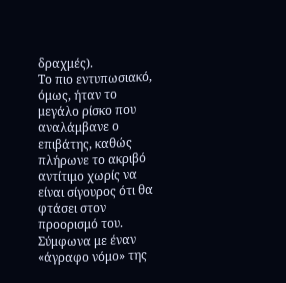δραχμές).
Το πιο εντυπωσιακό, όμως, ήταν το μεγάλο ρίσκο που αναλάμβανε ο επιβάτης, καθώς πλήρωνε το ακριβό αντίτιμο χωρίς να είναι σίγουρος ότι θα φτάσει στον προορισμό του. Σύμφωνα με έναν «άγραφο νόμο» της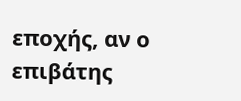εποχής, αν ο επιβάτης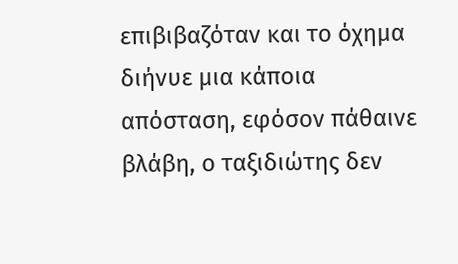επιβιβαζόταν και το όχημα διήνυε μια κάποια απόσταση, εφόσον πάθαινε βλάβη, ο ταξιδιώτης δεν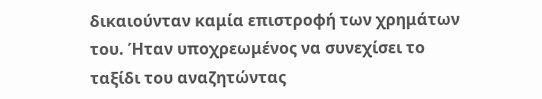δικαιούνταν καμία επιστροφή των χρημάτων του. Ήταν υποχρεωμένος να συνεχίσει το ταξίδι του αναζητώντας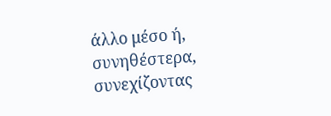άλλο μέσο ή, συνηθέστερα, συνεχίζοντας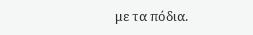με τα πόδια.